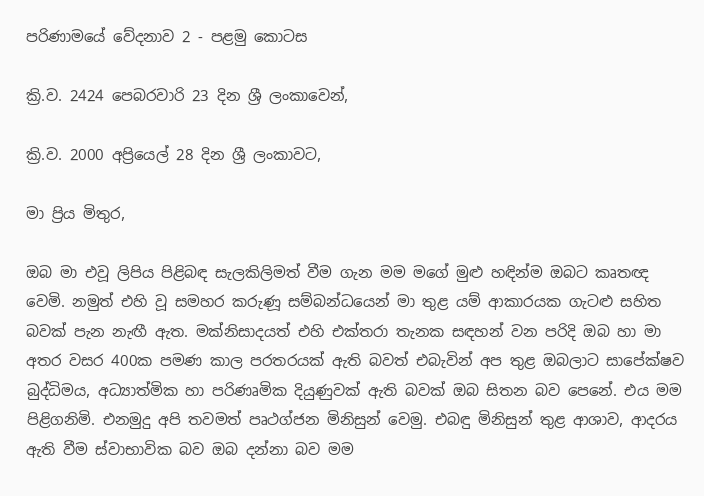පරිණාමයේ වේදනාව 2 - පළමු කොටස

ක්‍රි.ව. 2424 පෙබරවාරි 23 දින ශ්‍රී ලංකාවෙන්,

ක්‍රි.ව. 2000 අප්‍රියෙල් 28 දින ශ්‍රී ලංකාවට,

මා ප්‍රිය මිතුර,

ඔබ මා එවූ ලිපිය පිළිබඳ සැලකිලිමත් වීම ගැන මම මගේ මුළු හඳින්ම ඔබට කෘතඥ වෙමි. නමුත් එහි වූ සමහර කරුණූ සම්බන්ධයෙන් මා තුළ යම් ආකාරයක ගැටළු සහිත බවක් පැන නැඟී ඇත. මක්නිසාදයත් එහි එක්තරා තැනක සඳහන් වන පරිදි ඔබ හා මා අතර වසර 400ක පමණ කාල පරතරයක් ඇති බවත් එබැවින් අප තුළ ඔබලාට සාපේක්ෂව බුද්ධිමය, අධ්‍යාත්මික හා පරිණෘමික දියුණුවක් ඇති බවක් ඔබ සිතන බව පෙනේ. එය මම පිළිගනිමි. එනමුදු අපි තවමත් පෘථග්ජන මිනිසුන් වෙමු. එබඳු මිනිසුන් තුළ ආශාව, ආදරය ඇති වීම ස්වාභාවික බව ඔබ දන්නා බව මම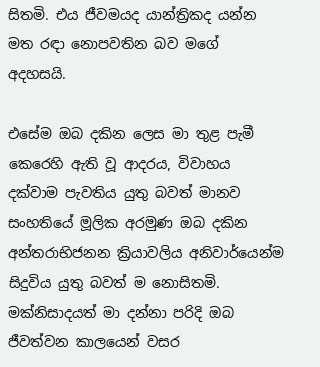සිතමි. එය ජීවමයද යාන්ත්‍රිකද යන්න මත රඳා නොපවතින බව මගේ අදහසයි.

එසේම ඔබ දකින ලෙස මා තුළ පැමී කෙරෙහි ඇති වූ ආදරය, විවාහය දක්වාම පැවතිය යුතු බවත් මානව සංහතියේ මූලික අරමුණ ඔබ දකින අන්තරාභිජනන ක්‍රියාවලිය අනිවාර්යෙන්ම සිදුවිය යුතු බවත් ම නොසිතමි. මක්නිසාදයත් මා දන්නා පරිදි ඔබ ජීවත්වන කාලයෙන් වසර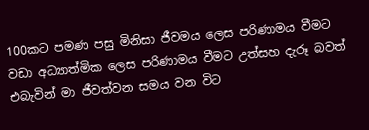100කට පමණ පසු මිනිසා ජීවමය ලෙස පරිණාමය වීමට වඩා අධ්‍යාත්මික ලෙස පරිණාමය වීමට උත්සහ දැරූ බවත් එබැවින් මා ජීවත්වන සමය වන විට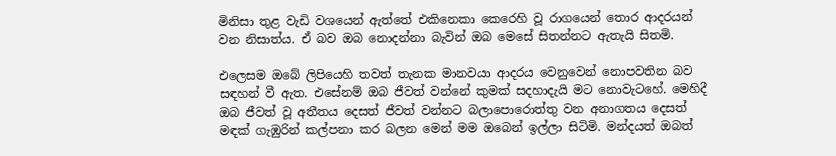මිනිසා තුළ වැඩි වශයෙන් ඇත්තේ එකිනෙකා කෙරෙහි වූ රා‍ගයෙන් තොර ආදරයන් වන නිසාත්ය. ඒ බව ඔබ නොදන්නා බැවින් ඔබ මෙසේ සිතන්නට ඇතැයි සිතමි.

එලෙසම ඔබේ ලිපියෙහි තවත් තැනක මානවයා ආදරය වෙනුවෙන් නොපවතින බව සඳහන් වී ඇත. එසේනම් ඔබ ජීවත් වන්නේ කුමක් සදහාදැයි මට නොවැටහේ. මෙහිදී ඔබ ජීවත් වූ අතීතය දෙසත් ජීවත් වන්නට බලාපොරොත්තු වන අනාගතය දෙසත් මඳක් ගැඹුරින් කල්පනා කර බලන මෙන් මම ඔබෙන් ඉල්ලා සිටිමි. මන්දයත් ඔබත්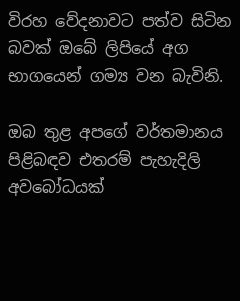විරහ වේදනාවට පත්ව සිටින බවක් ඔබේ ලිපියේ අග භාගයෙන් ගම්‍ය වන බැවිනි.

ඔබ තුළ අපගේ වර්තමානය පිළිබඳව එතරම් පැහැදිලි අවබෝධයක්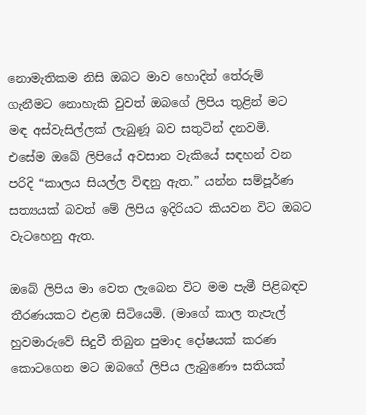නොමැතිකම නිසි ඔබට මාව හොදින් තේරුම් ගැනීමට නොහැකි වුවත් ඔබගේ ලිපිය තුළින් මට මඳ අස්වැසිල්ලක් ලැබුණූ බව සතුටින් දනවමි. එසේම ඔබේ ලිපියේ අවසාන වැකියේ සඳහන් වන පරිදි “කාලය සියල්ල විඳනු ඇත.” යන්න සම්පූර්ණ සත්‍යයක් බවත් මේ ලිපිය ඉදිරියට කියවන විට ඔබට වැටහෙනු ඇත.

ඔබේ ලිපිය මා වෙත ලැබෙන විට මම පැමී පිළිබඳව තීරණයකට එළඹ සිටියෙමි. (මාගේ කාල තැපැල් හුවමාරුවේ සිදුවී තිබුන පුමාද දෝෂයක් කරණ කොටගෙන මට ඔබගේ ලිපිය ලැබුණෞ සතියක්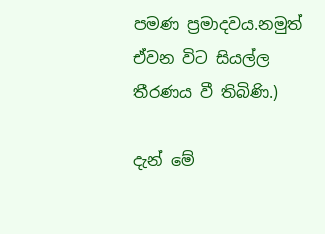පමණ ප්‍රමාදවය.නමුත් ඒවන විට සියල්ල තීරණය වී තිබිණි.)

දැන් මේ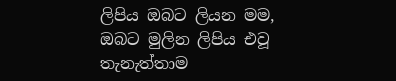ලිපිය ඔබට ලියන මම, ඔබට මුලින ලිපිය එවූ තැනැත්තාම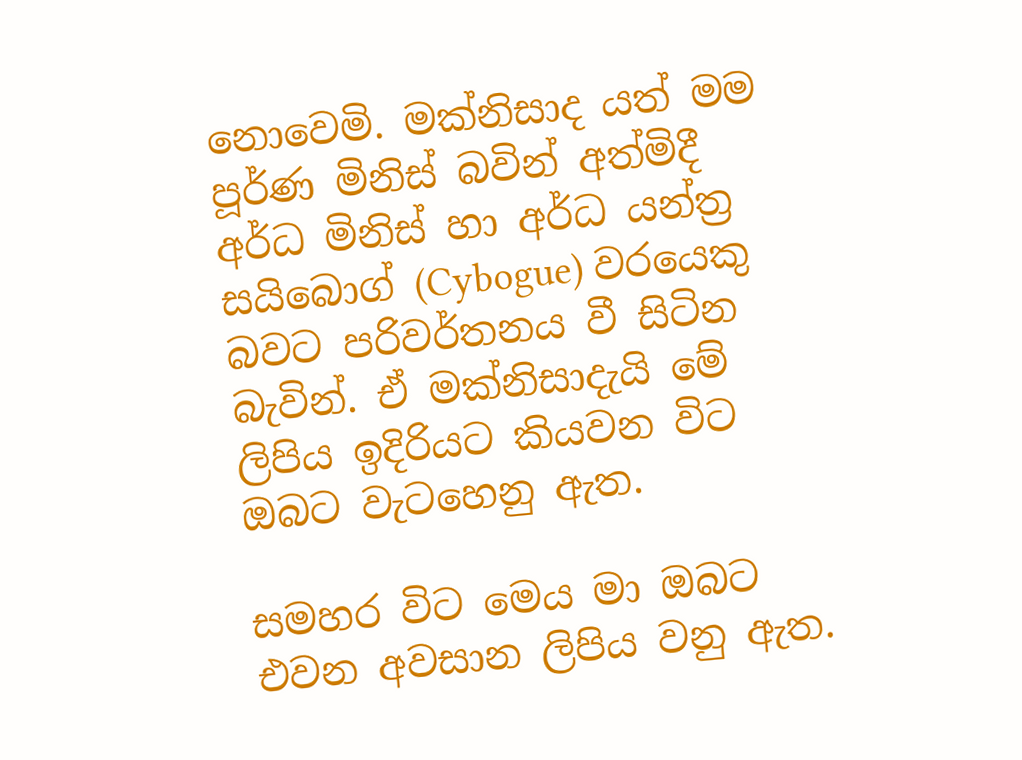නොවෙමි. මක්නිසාද යත් මම පූර්ණ මිනිස් බවින් අත්මිදී අර්ධ මිනිස් හා අර්ධ යන්ත්‍ර සයිබොග් (Cybogue) වරයෙකු බවට පරිවර්තනය වී සිටින බැවින්. ඒ මක්නිසාදැයි මේ ලිපිය ඉදිරියට කියවන විට ඔබට වැටහෙනු ඇත.

සමහර විට මෙය මා ඔබට එවන අවසාන ලිපිය වනු ඇත.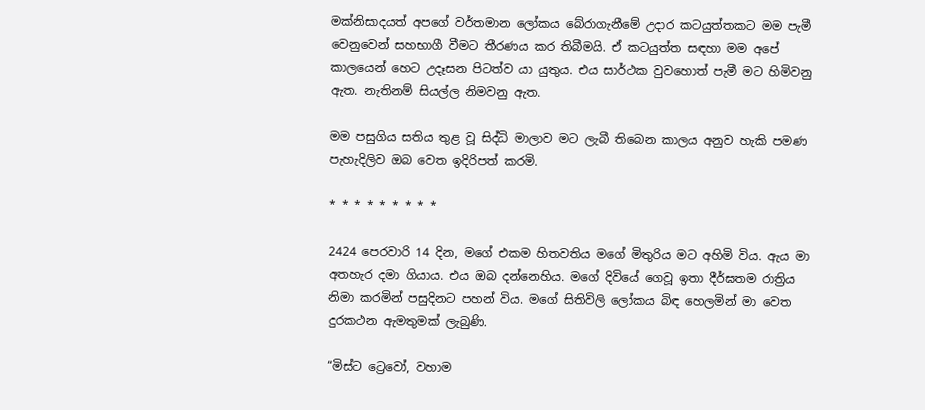මක්නිසාදයත් අපගේ වර්තමාන ලෝකය බේරාගැනීමේ උදාර කටයුත්තකට මම පැමී වෙනුවෙන් සහභාගී වීමට තීරණය කර තිබීමයි. ඒ කටයුත්ත සඳහා මම අපේ කාලයෙන් හෙට උදෑසන පිටත්ව යා යුතුය. එය සාර්ථක වුවහොත් පැමී මට හිමිවනු ඇත. නැතිනම් සියල්ල නිමවනු ඇත.

මම පසුගිය සතිය තුළ වූ සිද්ධි මාලාව මට ලැබී තිබෙන කාලය අනුව හැකි පමණ පැහැදිලිව ඔබ වෙත ඉදිරිපත් කරමි.

* * * * * * * * *

2424 පෙරවාරි 14 දින, මගේ එකම හිතවතිය මගේ මිතුරිය මට අහිමි විය. ඇය මා අතහැර දමා ගියාය. එය ඔබ දන්නෙහිය. මගේ දිවියේ ගෙවූ ඉතා දීර්ඝතම රාත්‍රිය නිමා කරමින් පසුදිනට පහන් විය. මගේ සිතිවිලි ලෝකය බිඳ හෙලමින් මා වෙත දුරකථන ඇමතුමක් ලැබුණි.

“මිස්ට ට්‍රෙවෝ, වහාම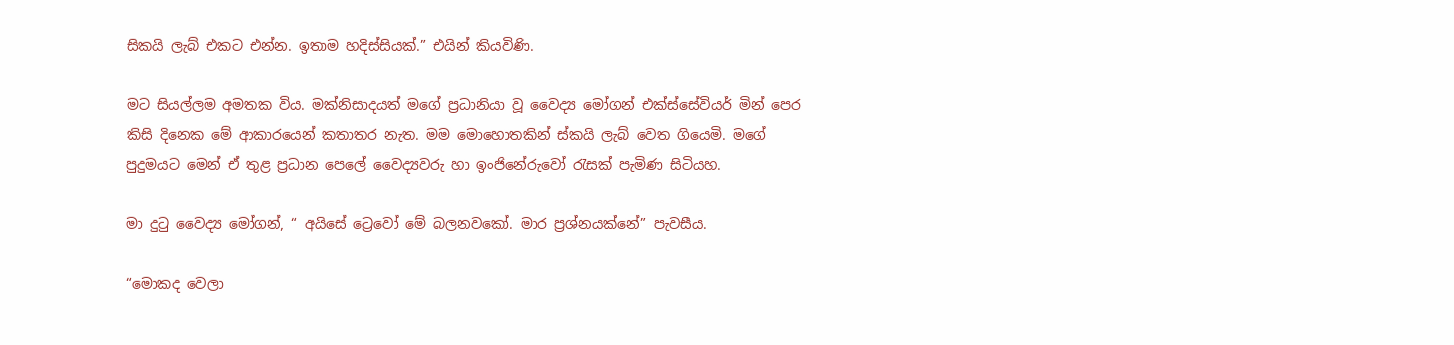සිකයි ලැබ් එකට එන්න. ඉතාම හදිස්සියක්.” එයින් කියවිණි.

මට සියල්ලම අමතක විය. මක්නිසාදයත් මගේ ප්‍රධානියා වූ වෛද්‍ය මෝගන් එක්ස්සේවියර් මින් පෙර කිසි දිනෙක මේ ආකාරයෙන් කතාතර නැත. මම මොහොතකින් ස්කයි ලැබ් වෙත ගියෙමි. මගේ පුදුමයට මෙන් ඒ තුළ ප්‍රධාන පෙලේ වෛද්‍යවරු හා ඉංජිනේරුවෝ රැසක් පැමිණ සිටියහ.

මා දුටු වෛද්‍ය මෝගන්, “ අයිසේ ට්‍රෙවෝ මේ බලනවකෝ. මාර ප්‍රශ්නයක්නේ” පැවසීය.

“මොකද වෙලා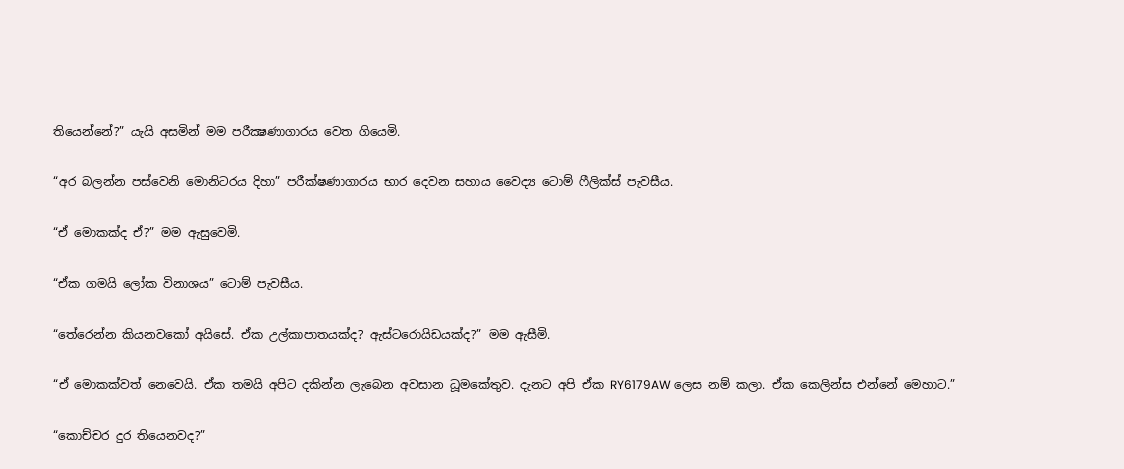තියෙන්නේ?” යැයි අසමින් මම පරීක්‍ෂණාගාරය වෙත ගියෙමි.

“අර බලන්න පස්වෙනි මොනිටරය දිහා” පරීක්ෂණාගාරය භාර දෙවන සහාය වෛද්‍ය ටොම් ෆීලික්ස් පැවසීය.

“ඒ මොකක්ද ඒ?” මම ඇසුවෙමි.

“ඒක ගමයි ලෝක විනාශය” ටොම් පැවසීය.

“තේරෙන්න කියනවකෝ අයිසේ. ඒක උල්කාපාතයක්ද? ඇස්ටරොයිඩයක්ද?” මම ඇසීමි.

“ඒ මොකක්වත් නෙවෙයි. ඒක තමයි අපිට දකින්න ලැබෙන අවසාන ධූමකේතුව. දැනට අපි ඒක RY6179AW ලෙස නම් කලා. ඒක කෙලින්ස එන්නේ මෙහාට.”

“කොච්චර දුර තියෙනවද?”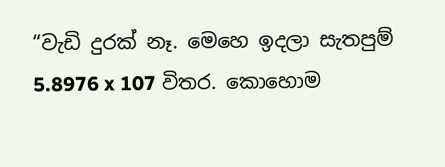“වැඩි දුරක් නෑ. මෙහෙ ඉදලා සැතපුම් 5.8976 x 107 විතර. කොහොම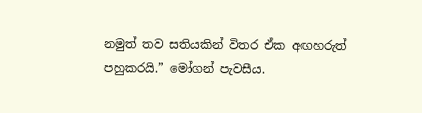නමුත් තව සතියකින් විතර ඒක අඟහරුත් පහුකරයි.” මෝගන් පැවසීය.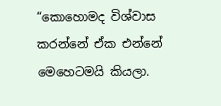“කොහොමද විශ්වාස කරන්නේ ඒක එන්නේ මෙහෙටමයි කියලා.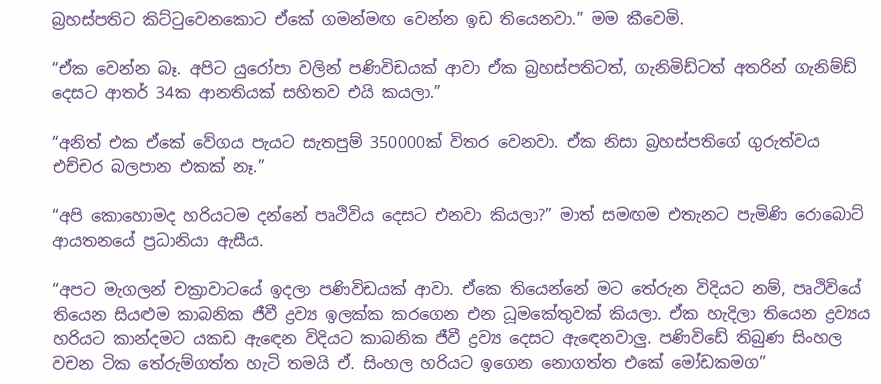බ්‍රහස්පතිට කිට්ටුවෙනකොට ඒකේ ගමන්මඟ වෙන්න ඉඩ තියෙනවා.” මම කීවෙමි.

“ඒක වෙන්න බෑ. අපිට යුරෝපා වලින් පණිවිඩයක් ආවා ඒක බ්‍රහස්පතිටත්, ගැනිමිඩ්ටත් අතරින් ගැනිම්ඩ් දෙසට ආතර් 34ක ආනතියක් සහිතව එයි කයලා.”

“අනිත් එක ඒකේ වේගය පැයට සැතපුම් 350000ක් විතර වෙනවා. ඒක නිසා බ්‍රහස්පතිගේ ගුරුත්වය එච්චර බලපාන එකක් නෑ.”

“අපි කොහොමද හරියටම දන්නේ පෘථිවිය දෙසට එනවා කියලා?” මාත් සමඟම එතැනට පැමිණි රොබොට් ආයතනයේ ප්‍රධානියා ඇසීය.

“අපට මැගලන් චක්‍රාවාටයේ ඉදලා පණිවිඩයක් ආවා. ඒකෙ තියෙන්නේ මට තේරුන විදියට නම්, පෘථිවියේ තියෙන සියළුම කාබනික ජීවී ද්‍රව්‍ය ඉලක්ක කරගෙන එන ධූමකේතුවක් කියලා. ඒක හැදිලා තියෙන ද්‍රව්‍යය හරියට කාන්දමට යකඩ ඇ‍ඳෙන විදියට කාබනික ජීවී ද්‍රව්‍ය දෙසට ඇ‍ඳෙනවාලු. පණිවිඩේ තිබුණ සිංහල වචන ටික තේරුම්ගත්ත හැටි තමයි ඒ. සිංහල හරියට ඉගෙන නොගත්ත එකේ මෝඩකමග”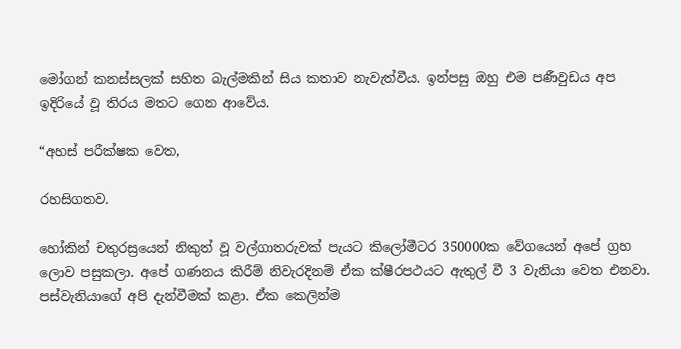මෝගන් කනස්සලක් සහිත බැල්මකින් සිය කතාව නැවැත්වීය. ඉන්පසු ඔහු එම පණීවුඩය අප ඉදිරියේ වූ තිරය මතට ගෙන ආවේය.

“අහස් පරීක්ෂක වෙත,

රහසිගතව.

හෝකින් චතුරස්‍රයෙන් නිකුත් වූ වල්ගාතරුවක් පැයට කිලෝමීටර 350000ක වේගයෙන් අපේ ග්‍රහ ලොව පසුකලා. අපේ ගණනය කිරීම් නිවැරදිනම් ඒක ක්ෂීරපථයට ඇතුල් වී 3 වැනියා වෙත එනවා. පස්වැනියාගේ අපි දැන්වීමක් කළා. ඒක කෙලින්ම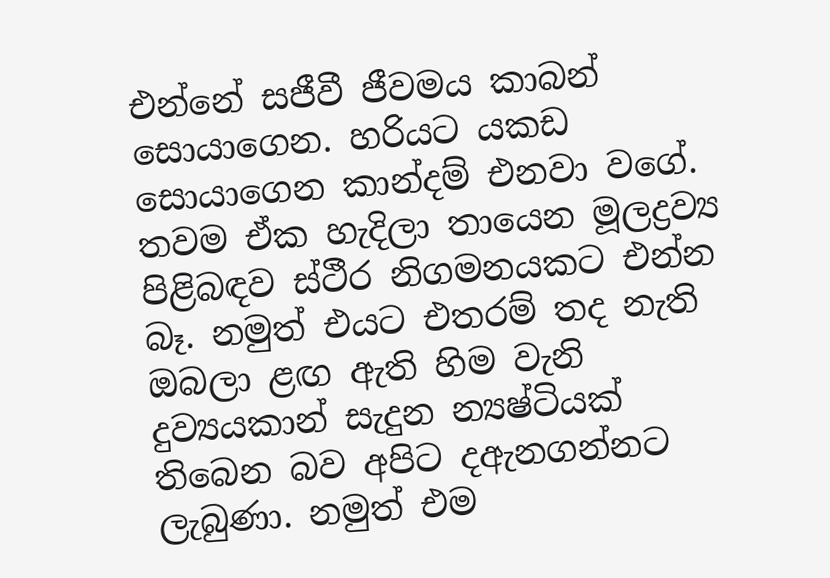එන්නේ සජීවී ජීවමය කාබන් සොයාගෙන. හරියට යකඩ සොයාගෙන කාන්දම් එනවා වගේ. තවම ඒක හැදිලා තායෙන මූලද්‍රව්‍ය පිළිබඳව ස්ථීර නිගමනයකට එන්න බෑ. නමුත් එයට එතරම් තද නැති ඔබලා ළඟ ඇති හිම වැනි දුව්‍යයකාන් සැදුන න්‍යෂ්ටියක් තිබෙන බව අපිට දඇනගන්නට ලැබුණා. නමුත් එම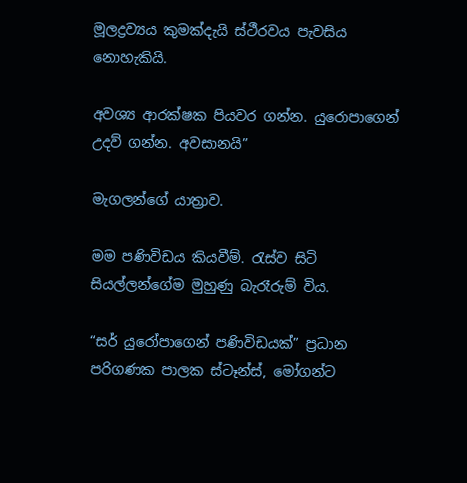මූලද්‍රව්‍යය කුමක්දැයි ස්ථීරවය පැවසිය නොහැකියි.

අවශ්‍ය ආරක්ෂක පියවර ගන්න. යුරො‍පාගෙන් උදව් ගන්න. අවසානයි”

මැගලන්ගේ යාත්‍රාව.

මම පණිවිඩය කියවීම්. රැස්ව සිටි සියල්ලන්ගේම මුහුණු බැරෑරුම් විය.

“සර් යුරෝපාගෙන් පණිවිඩයක්” ප්‍රධාන පරිගණක පාලක ස්ටෑන්ස්, මෝගන්ට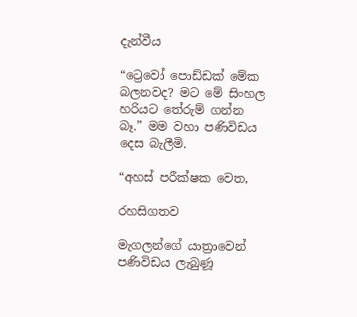දැන්වීය

“ට්‍රෙවෝ පොඩ්ඩක් මේක බලනවද? මට මේ සිංහල හරියට තේරුම් ගන්න බෑ.” මම වහා පණිවිඩය දෙස බැලීමි.

“අහස් පරීක්ෂක වෙත,

රහසිගතව

මැගලන්ගේ යාත්‍රාවෙන් පණිවිඩය ලැබුණූ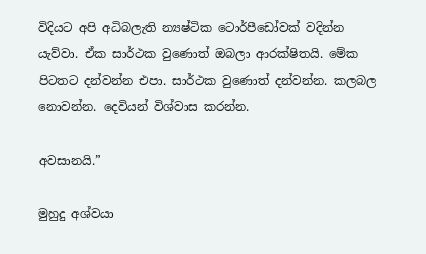විදියට අපි අධිබලැති න්‍යෂ්ටික ටොර්පීඩෝවක් වදින්න යැව්වා. ඒක සාර්ථක වුණොත් ඔබලා ආරක්ෂිතයි. මේක පිටතට දන්වන්න එපා. සාර්ථක වුණොත් දන්වන්න. කලබල නොවන්න. දෙවියන් විශ්වාස කරන්න.

අවසානයි.”

මුහුදු අශ්වයා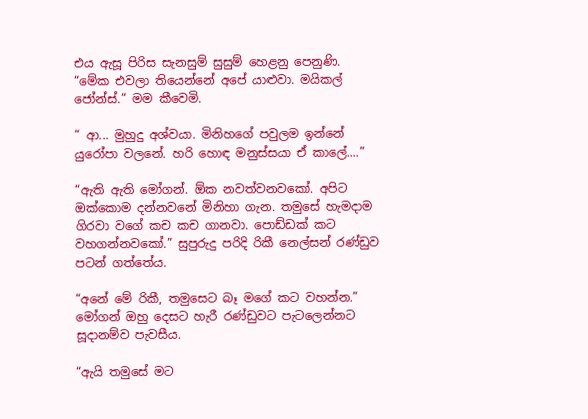එය ඇසූ පිරිස සැනසුම් සුසුම් හෙළනු පෙනුණි. “මේක එවලා තියෙන්නේ අපේ යාළුවා. මයිකල් ජෝන්ස්.” මම කීවෙමි.

“ ආ... මුහුදු අශ්වයා. මිනිහගේ පවුලම ඉන්නේ යුරෝපා වලනේ. හරි හොඳ මනුස්සයා ඒ කාලේ....”

“ඇති ඇති මෝගන්. ඕක නවත්වනවකෝ. අපිට ඔක්කොම දන්නවනේ මිනිහා ගැන. තමුසේ හැමදාම ගිරවා වගේ කච කච ගානවා. පොඩ්ඩක් කට වහගන්නවකෝ.” සුපුරුදු පරිදි රිකී නෙල්සන් රණ්ඩුව පටන් ගත්තේය.

“අනේ මේ රිකී, තමුසෙට බෑ මගේ කට වහන්න.” මෝගන් ඔහු දෙසට හැරී රණ්ඩුවට පැටලෙන්නට සූදානම්ව පැවසීය.

“ඇයි තමුසේ මට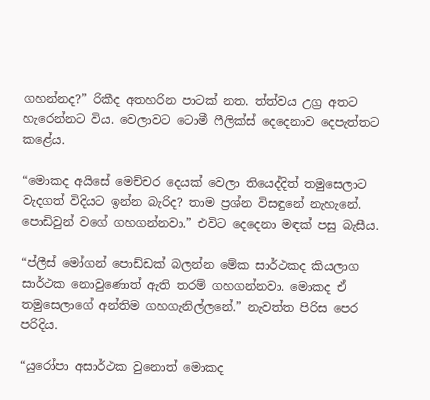ගහන්නද?” රිකීද අතහරින පාටක් නත. ත්ත්වය උග්‍ර අතට හැරෙන්නට විය. වෙලාවට ටොමී ෆීලික්ස් දෙදෙනාව දෙපැත්තට කළේය.

“මොකද අයිසේ මෙච්චර දෙයක් වෙලා තියෙද්දිත් තමුසෙලාට වැදගත් විදියට ඉන්න බැරිද? තාම ප්‍රශ්න විසඳුනේ නැහැනේ. පොඩිවුන් වගේ ගහගන්නවා.” එවිට දෙදෙනා මඳක් පසු බැසීය.

“ප්ලීස් මෝගන් පොඩ්ඩක් බලන්න මේක සාර්ථකද කියලාග සාර්ථක නොවුණොත් ඇති තරම් ගහගන්නවා. මොකද ඒ තමුසෙලාගේ අන්තිම ගහගැනිල්ලනේ.” නැවත්ත පිරිස පෙර පරිදිය.

“යුරෝපා අසාර්ථක වුනොත් මොකද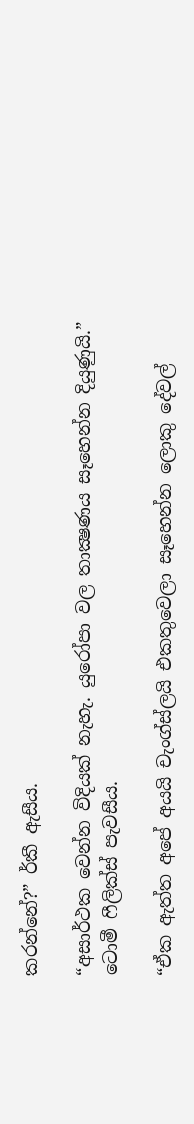කරන්නේ?” ර්කී ඇසීය.

“අසාර්ථක වෙන්න විදියක් නැහැ. යුරෝපා වල තාක්‍ෂණය සෑහෙන්න දියුණුයි.” ටොමී ෆීලික්ස් පැවසීය.

“ඒක ඇත්ත අපේ අයයි චැංග්ස්ලයි එකතුවෙලා සෑහෙන්න ලොකු දේවල්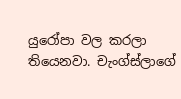යුරෝපා වල කරලා තියෙනවා. චැංග්ස්ලාගේ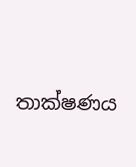තාක්ෂණය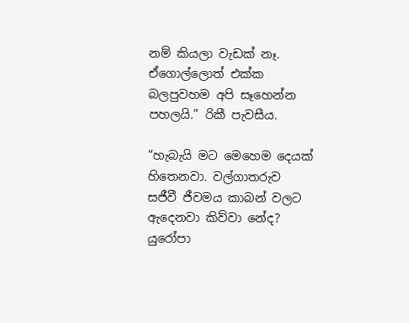නම් කියලා වැඩක් නෑ. ඒගොල්ලොත් එක්ක බලපුවහම අපි සෑහෙන්න පහලයි.” රිකී පැවසීය.

“හැබැයි මට මෙහෙම දෙයක් හිතෙනවා. වල්ගාතරුව සජීවී ජීවමය කාබන් වලට ඇදෙනවා කිව්වා නේද? යුරෝපා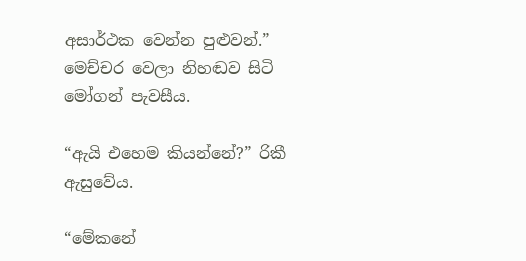අසාර්ථක වෙන්න පුළුවන්.” මෙච්චර වෙලා නිහඬව සිටි මෝගන් පැවසීය.

“ඇයි එහෙම කියන්නේ?” රිකී ඇසුවේය.

“මේකනේ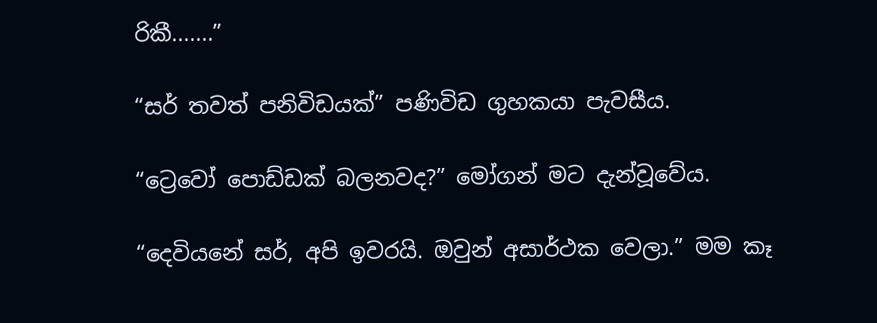රිකී.......”

“සර් තවත් පනිවිඩයක්” පණිවිඩ ගුහකයා පැවසීය.

“ට්‍රෙවෝ පොඩ්ඩක් බලනවද?” මෝගන් මට දැන්වූවේය.

“දෙවියනේ සර්, අපි ඉවරයි. ඔවුන් අසාර්ථක වෙලා.” මම කෑ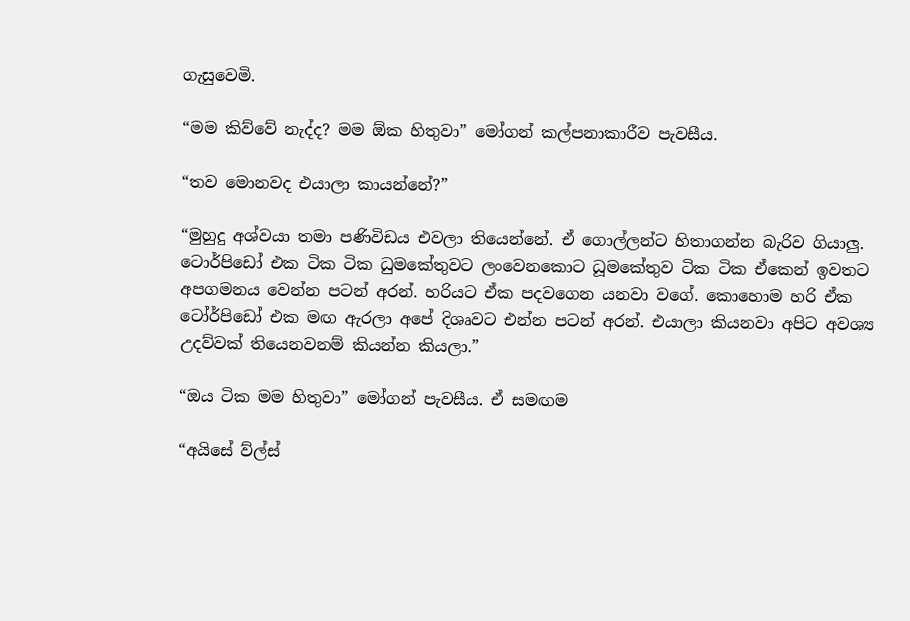ගැසුවෙමි.

“මම කිව්වේ නැද්ද? මම ඕක හිතුවා” මෝගන් කල්පනාකාරීව පැවසීය.

“තව මොනවද එයාලා කායන්නේ?”

“මුහුදු අශ්වයා තමා පණිවිඩය එවලා තියෙන්නේ. ඒ ගොල්ලන්ට හිතාගන්න බැරිව ගියාලු. ටොර්පිඩෝ එක ටික ටික ධුමකේතුවට ලංවෙනකොට ධූමකේතුව ටික ටික ඒකෙන් ඉවතට අපගමනය වෙන්න පටන් අරන්. හරියට ඒක පදවගෙන යනවා වගේ. කොහොම හරි ඒක ටෝර්පිඩෝ එක මඟ ඇරලා අපේ දිශෘවට එන්න පටන් අරන්. එයාලා කියනවා අපිට අවශ්‍ය උදව්වක් තියෙනවනම් කියන්න කියලා.”

“ඔය ටික මම හිතුවා” මෝගන් පැවසීය. ඒ සමඟම

“අයිසේ ව්ල්ස්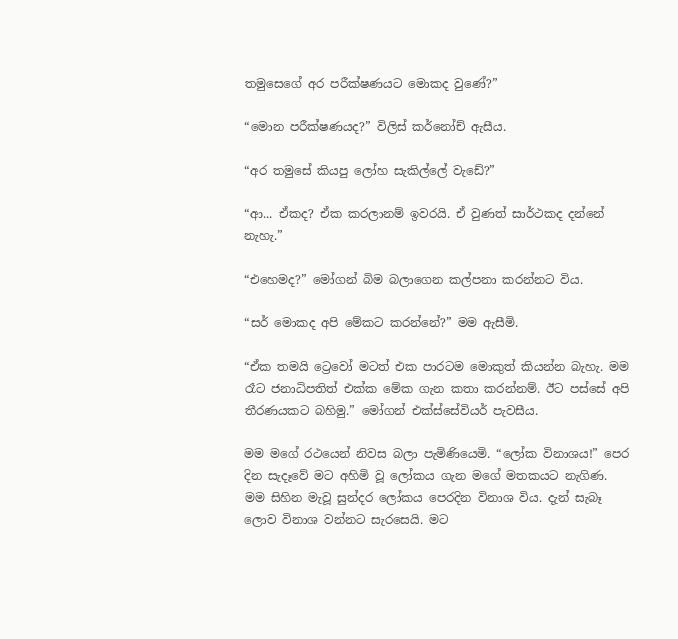තමුසෙගේ අර පරීක්ෂණයට මොකද වුණේ?”

“මොන පරීක්ෂණයද?” විලිස් කර්නෝච් ඇසීය.

“අර තමුසේ කියපු ලෝහ සැකිල්ලේ වැඩේ?”

“ආ... ඒකද? ඒක කරලානම් ඉවරයි. ඒ වුණත් සාර්ථකද දන්නේ නැහැ.”

“එහෙමද?” මෝගන් බිම බලාගෙන කල්පනා කරන්නට විය.

“සර් මොකද අපි මේකට කරන්නේ?” මම ඇසීමි.

“ඒක තමයි ට්‍රෙවෝ මටත් එක පාරටම මොකුත් කියන්න බැහැ. මම රෑට ජනාධිපතිත් එක්ක මේක ගැන කතා කරන්නම්. ඊට පස්සේ අපි තීරණයකට බහිමු.” මෝගන් එක්ස්සේවියර් පැවසීය.

මම මගේ රථයෙන් නිවස බලා පැමිණියෙමි. “ලෝක විනාශය!” පෙර දින සැදෑවේ මට අහිමි වූ ලෝකය ගැන මගේ මතකයට නැගිණ. මම සිහින මැවූ සුන්දර ලෝකය පෙරදින විනාශ විය. දැන් සැබෑ ලොව විනාශ වන්නට සැරසෙයි. මට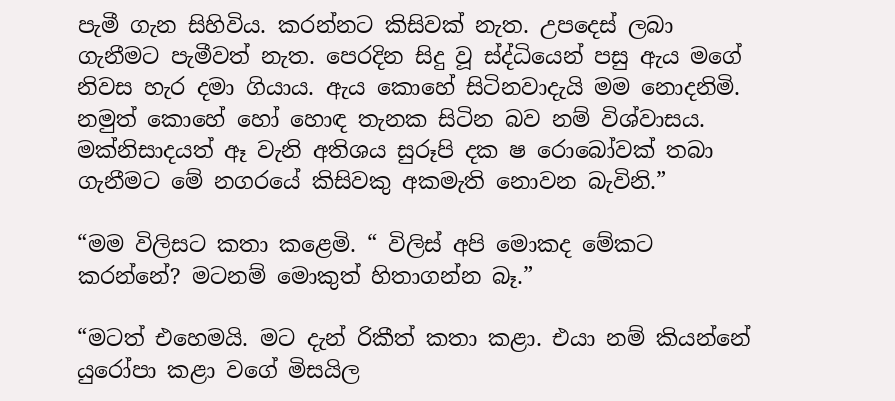පැමී ගැන සිහිවිය. කරන්නට කිසිවක් නැත. උපදෙස් ලබා ගැනීමට පැමීවත් නැත. පෙරදින සිදු වූ ස්ද්ධියෙන් පසු ඇය මගේ නිවස හැර දමා ගියාය. ඇය කොහේ සිටිනවාදැයි මම නොදනිමි. නමුත් කොහේ හෝ හොඳ තැනක සිටින බව නම් විශ්වාසය. මක්නිසාදයත් ඈ වැනි අතිශය සුරූපි දක ෂ රොබෝවක් තබා ගැනීමට මේ නගරයේ කිසිවකු අකමැති නොවන බැවිනි.”

“මම විලිසට කතා කළෙමි. “ විලිස් අපි මොකද මේකට කරන්නේ? මටනම් මොකුත් හිතාගන්න බෑ.”

“මටත් එහෙමයි. මට දැන් රිකීත් කතා කළා. එයා නම් කියන්නේ යුරෝපා කළා වගේ මිසයිල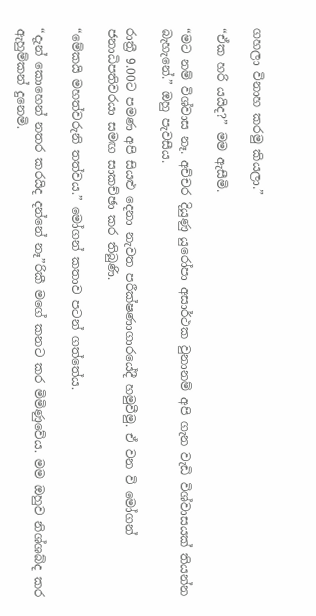ගහලා විනාහ කරමු කියලා.”

“ඒක හරි යයිද?” මම ඇසීමි.

“මට නම් විශ්වාස නෑ. අච්චර දියුණු යුරෝපා අසාර්ථක වුනානම් අපි ගැන වැඩි විශ්වාසයක් තියන්න බැහැනේ.” ඔහු පැවසීය.

රාත්‍රී 9.00ට පමණ අපි සියළු දෙනා නැවත පරීක්ෂණාගාරයේදී හමුවීමු. ඒ වන වි මෝගන් ජනාධිපතිවරයා සමඟ සාකච්ඡා කර තිබුණි.

“මේකයි මහත්වරුනි තත්වය.” මෝගන් කතාව පටන් ගත්තේය.

“දැන් කොහෙන් නතර කරයිද දන්නේ නෑ”රිකී මගේ කනට කර මිමිණුවේය. මම ඔහුව නිශ්ශබ්ද කර ඇහුම්කන් දුනෙමි.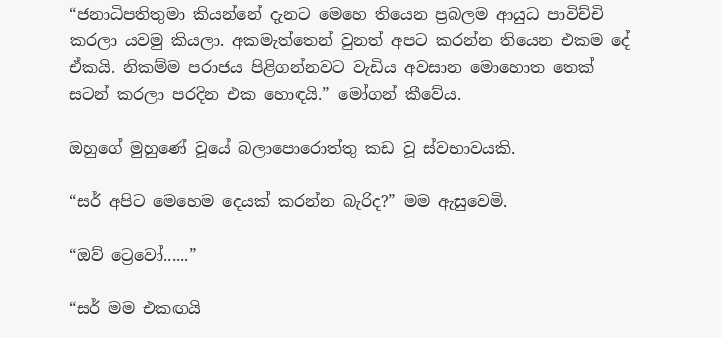“ජනාධිපතිතුමා කියන්නේ දැනට මෙහෙ තියෙන ප්‍රබලම ආයුධ පාවිච්චි කරලා යවමු කියලා. අකමැත්තෙන් වුනත් අපට කරන්න තියෙන එකම දේ ඒකයි. නිකම්ම පරාජය පිළිගන්නවට වැඩිය අවසාන මොහොත තෙක් සටන් කරලා පරදින එක හොඳයි.” මෝගන් කීවේය.

ඔහුගේ මුහුණේ වූයේ බලාපොරොත්තු කඩ වූ ස්වභාවයකි.

“සර් අපිට මෙහෙම දෙයක් කරන්න බැරිද?” මම ඇසුවෙමි.

“ඔව් ට්‍රෙවෝ......”

“සර් මම එකඟයි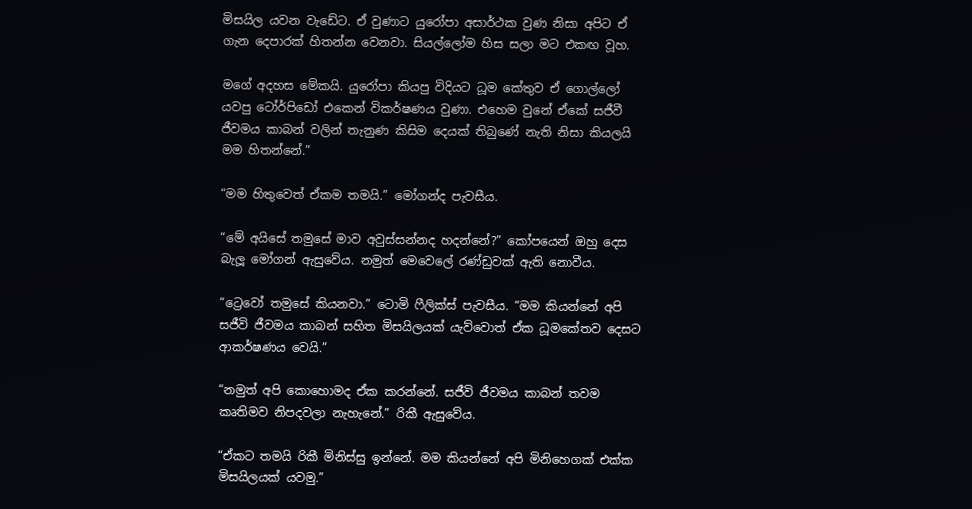මිසයිල යවන වැඩේට. ඒ වුණාට යුරෝපා අසාර්ථක වුණ නිසා අපිට ඒ ගැන දෙපාරක් හිතන්න වෙනවා. සියල්ලෝම හිස සලා මට එකඟ වූහ.

මගේ අදහස මේකයි. යුරෝපා කියපු විදියට ධූම කේතුව ඒ ගොල්ලෝ යවපු ටෝර්පිඩෝ එකෙන් විකර්ෂණය වුණා. එහෙම වුනේ ඒකේ සජීවී ජීවමය කාබන් වලින් තැනුණ කිසිම දෙයක් තිබුණේ නැති නිසා කියලයි මම හිතන්නේ.”

“මම හිතුවෙත් ඒකම තමයි.” මෝගන්ද පැවසීය.

“මේ අයිසේ තමුසේ මාව අවුස්සන්නද හදන්නේ?” කෝපයෙන් ඔහු දෙස බැලූ මෝගන් ඇසුවේය. නමුත් මෙවෙලේ රණ්ඩුවක් ඇති නොවීය.

“ට්‍රෙවෝ තමුසේ කියනවා.” ටොමි ෆීලික්ස් පැවසීය. “මම කියන්නේ අපි සජීවි ජීවමය කාබන් සහිත මිසයිලයක් යැව්වොත් ඒක ධූමකේතව දෙසට ආකර්ෂණය වෙයි.”

“නමුත් අපි කොහොමද ඒක කරන්නේ. සජීවි ජීවමය කාබන් තවම කෘතිමව නිපදවලා නැහැනේ.” රිකී ඇසුවේය.

“ඒකට තමයි රිකී මිනිස්සු ඉන්නේ. මම කියන්නේ අපි මිනිහෙගක් එක්ක මිසයිලයක් යවමු.”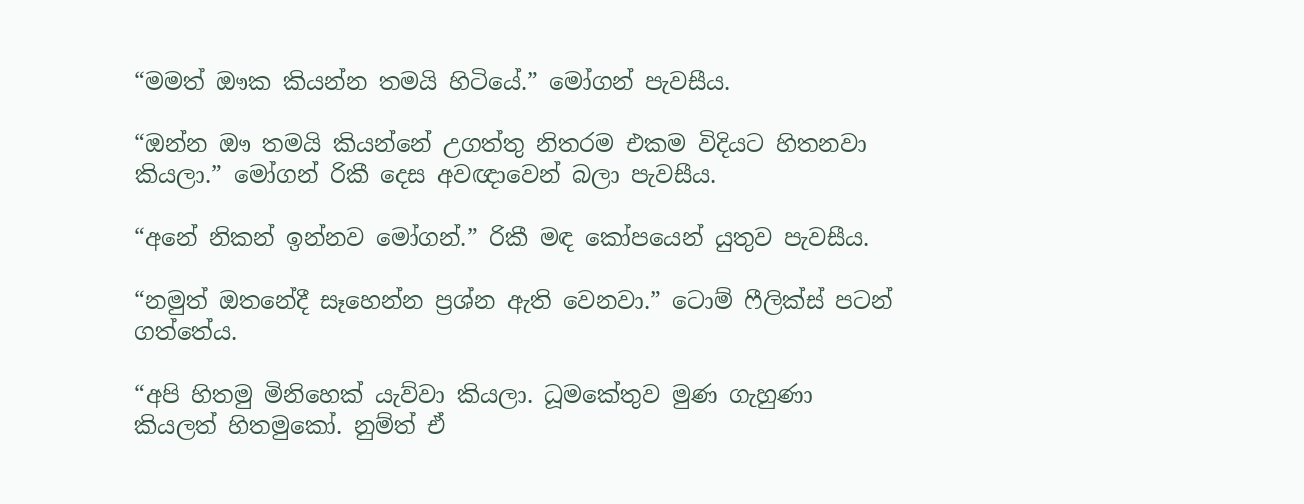“මමත් ඖක කියන්න තමයි හිටියේ.” මෝගන් පැවසීය.

“ඔන්න ඖ තමයි කියන්නේ උගත්තු නිතරම එකම විදියට හිතනවා කියලා.” මෝගන් රිකී දෙස අවඥාවෙන් බලා පැවසීය.

“අනේ නිකන් ඉන්නව මෝගන්.” රිකී මඳ කෝපයෙන් යුතුව පැවසීය.

“නමුත් ඔතනේදී සෑහෙන්න ප්‍රශ්න ඇති වෙනවා.” ටොම් ෆීලික්ස් පටන් ගත්තේය.

“අපි හිතමු මිනිහෙක් යැව්වා කියලා. ධූමකේතුව මුණ ගැහුණා කියලත් හිතමුකෝ. නුම්ත් ඒ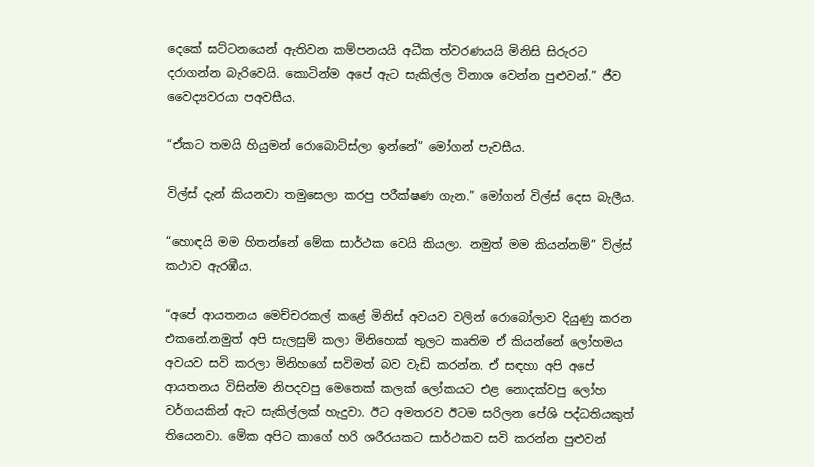දෙකේ ඝට්ටනයෙන් ඇතිවන කම්පනයයි අධීක ත්වරණයයි මිනිසි සිරුරට දරාගන්න බැරිවෙයි. කොටින්ම අපේ ඇට සැකිල්ල විනාශ වෙන්න පුළුවන්.” ජීව වෛද්‍යවරයා පඅවසීය.

“ඒකට තමයි හියුමන් රොබොට්ස්ලා ඉන්නේ” මෝගන් පැවසීය.

විල්ස් දැන් කියනවා තමුසෙලා කරපු පරීක්ෂණ ගැන.” මෝගන් විල්ස් දෙස බැලීය.

“හොඳයි මම හිතන්නේ මේක සාර්ථක වෙයි කියලා. නමුත් මම කියන්නම්” විල්ස් කථාව ඇරඹීය.

“අපේ ආයතනය මෙච්චරකල් කළේ මිනිස් අවයව වලින් රොබෝලාව දියුණු කරන එකනේ.නමුත් අපි සැලසුම් කලා මිනිහෙක් තුලට කෘතිම ඒ කියන්නේ ලෝහමය අවයව සවි කරලා මිනිහගේ සවිමත් බව වැඩි කරන්න. ඒ සඳහා අපි අපේ ආයතනය විසින්ම නිපදවපු මෙතෙක් කලක් ලෝකයට එළ නොදක්වපු ලෝහ වර්ගයකින් ඇට සැකිල්ලක් හැදුවා. ඊට අමතරව ඊටම සරිලන පේශි පද්ධතියකුත් තියෙනවා. මේක අපිට කාගේ හරි ශරීරයකට සාර්ථකව සවි කරන්න පුළුවන්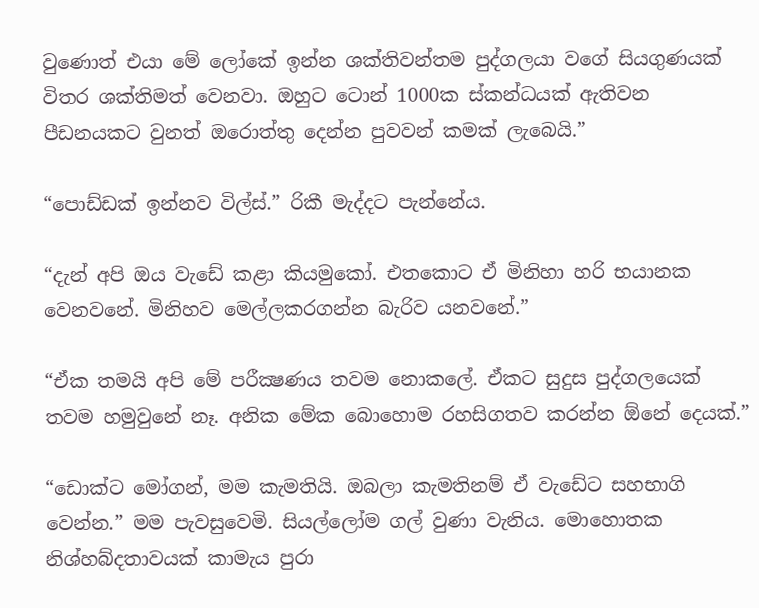වුණොත් එයා මේ ලෝකේ ඉන්න ශක්තිවන්තම පුද්ගලයා වගේ සියගුණයක් විතර ශක්තිමත් වෙනවා. ඔහුට ටොන් 1000ක ස්කන්ධයක් ඇතිවන පීඩනයකට වුනත් ඔරොත්තු දෙන්න පුවවන් කමක් ලැබෙයි.”

“පොඩ්ඩක් ඉන්නව විල්ස්.” රිකී මැද්දට පැන්නේය.

“දැන් අපි ඔය වැඩේ කළා කියමුකෝ. එතකොට ඒ මිනිහා හරි භයානක වෙනවනේ. මිනිහව මෙල්ලකරගන්න බැරිව යනවනේ.”

“ඒක තමයි අපි මේ පරීක්‍ෂණය තවම නොකලේ. ඒකට සුදුස පුද්ගලයෙක් තවම හමුවුනේ නෑ. අනික මේක බොහොම රහසිගතව කරන්න ඕනේ දෙයක්.”

“ඩොක්ට මෝගන්, මම කැමතියි. ඔබලා කැමතිනම් ඒ වැඩේට සහභාගි වෙන්න.” මම පැවසුවෙමි. සියල්ලෝම ගල් වුණා වැනිය. මොහොතක නිශ්හබ්දතාවයක් කාමැය පුරා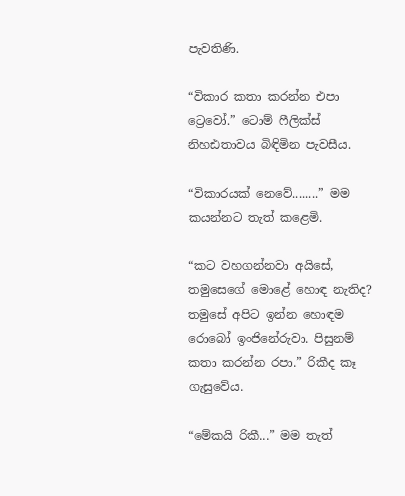පැවතිණි.

“විකාර කතා කරන්න එපා ට්‍රෙවෝ.” ටොම් ෆීලික්ස් නිහඪතාවය බිඳිමින පැවසීය.

“විකාරයක් නෙවේ........” මම කයන්නට තැත් කළෙමි.

“කට වහගන්නවා අයිසේ, තමුසෙගේ මොළේ හොඳ නැතිද? තමුසේ අපිට ඉන්න හොඳම රොබෝ ඉංජිනේරුවා. පිසුනම් කතා කරන්න රපා.” රිකීද කෑ ගැසුවේය.

“මේකයි රිකී...” මම තැත්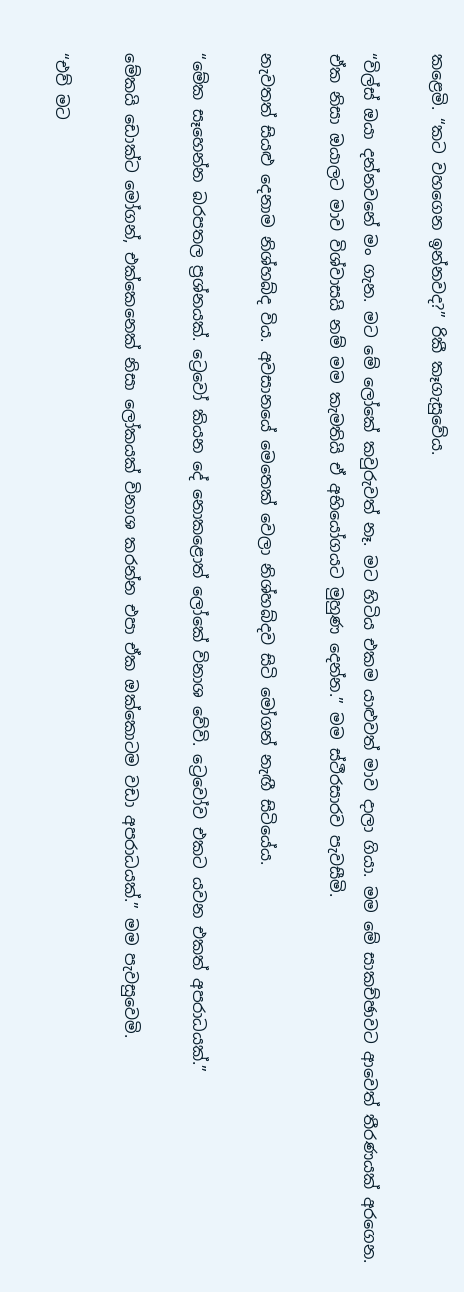කළෙමි. “කට වහගෙන ඉන්නවද?” රිකී කෑගැසුවේය.

“විල්ස් ඔයා දන්නවනේ මං ගැන. ම‍ට මේ ලෝකේ කවුරුවත් නෑ. මට හිටිය එකම යාළුවත් මාව දාලා ගියා. මම මේ සාකච්ඡාවට ආවෙත් තීරණයක් අරගෙන. ඒක නිසා ඔයාලට මාව විශ්වාසයි නම් මම කැමතියි ඒ අභියෝගයට මුහුණ දෙන්න.” මම ස්ථීරසාරව පැවසීමි.

නැවතත් සියළු දෙනාම නිශ්හබ්ද විය. අවසානයේ මෙතෙක් වෙලා නිශ්හබ්දව සිටි මෝගන් නැඟී සිටියේය.

“මේක සෑහෙන්න බරපතල ප්‍රශ්නයක්. ට්‍රෙවෝ කියන දේ නොකළොත් ලෝකේ විනාශ වේවි. ට්‍රෙවෝව එකට යවන එකත් අපරාධයක්.”

මේකයි ඩොක්ට මෝගන්, එක්කෙනෙක් නිසා ලෝකයක් විනාශ කරන්න එපා ඒක ඔක්කොටම වඩා අපරාධයක්.” මම පැවසුවෙමි.

“එව් මට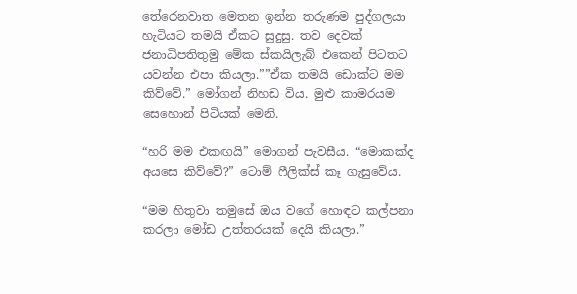තේරෙනවාත මෙතන ඉන්න තරුණම පුද්ගලයා හැටියට තමයි ඒකට සුදුසු. තව දෙවක් ජනාධිපතිතුමු මේක ස්කයිලැබ් එකෙන් පිටතට යවන්න එපා කියලා.””ඒක තමයි ඩොක්ට මම කිව්වේ.” මෝගන් නිහඩ විය. මුළු කාමරයම සෙහොන් පිටියක් මෙනි.

“හරි මම එකඟයි” මොගන් පැවසීය. “මොකක්ද අයසෙ කිව්වේ?” ටොම් ෆීලික්ස් කෑ ගැසුවේය.

“මම හිතුවා තමුසේ ඔය වගේ හොඳට කල්පනා කරලා මෝඩ උත්තරයක් දෙයි කියලා.”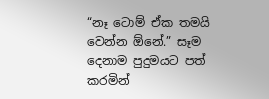“නෑ ටොම් ඒක තමයි වෙන්න ඕනේ.” සෑම දෙනාම පුදුමයට පත් කරමින්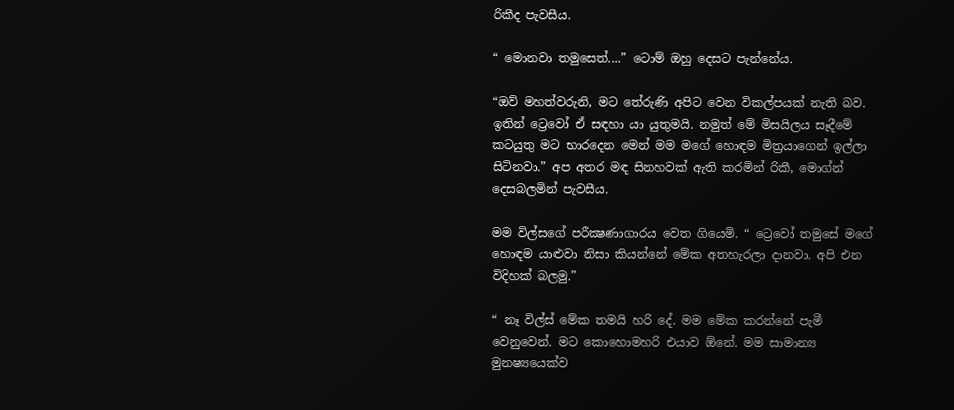රිකීද පැවසීය.

“ මොනවා තමුසෙත්....” ටොම් ඔහු දෙසට පැන්නේය.

“ඔව් මහත්වරුනි, මට තේරුණි අපිට වෙන විකල්පයක් නැති බව. ඉතින් ට්‍රෙවෝ ඒ සඳහා යා යුතුමයි. නමුත් මේ මිසයිලය සෑදීමේ කටයුතු මට භාරදෙන මෙන් මම මගේ හොඳම මිත්‍රයාගෙන් ඉල්ලා සිටිනවා.” අප අතර මඳ සිනහවක් ඇති කරමින් රිකී, මොග්න් දෙසබලමින් පැවසීය.

මම විල්සගේ පරීක්‍ෂණාගාරය වෙත ගියෙමි. “ ට්‍රෙවෝ තමුසේ මගේ හොඳම යාළුවා නිසා කියන්නේ මේක අතහැරලා දානවා. අපි එන විදිහක් බලමු.”

“ නෑ විල්ස් මේක තමයි හරි දේ. මම මේක කරන්නේ පැමී වෙනුවෙන්. මට කොහොමහරි එයාව ඕනේ. මම සාමාන්‍ය මුනෂ්‍යයෙක්ව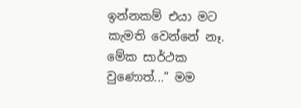ඉන්නකම් එයා මට කැමති වෙන්නේ නෑ. මේක සාර්ථක වුණොත්...” මම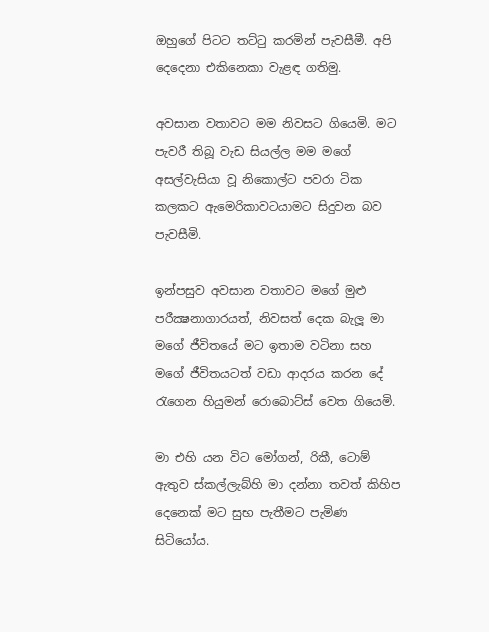ඔහුගේ පිටට තට්ටු කරමින් පැවසීමී. අපි දෙදෙනා එකිනෙකා වැළඳ ගතිමු.

අවසාන වතාවට මම නිවසට ගියෙමි. මට පැවරී තිබූ වැඩ සියල්ල මම මගේ අසල්වැසියා වූ නිකොල්ට පවරා ටික කලකට ඇමෙරිකාවටයාමට සිදුවන බව පැවසීමි.

ඉන්පසුව අවසාන වතාවට මගේ මුළු පරීක්‍ෂනාගාරයත්, නිවසත් දෙක බැලූ මා මගේ ජීවිතයේ මට ඉතාම වටිනා සහ මගේ ජීවිතයටත් වඩා ආදරය කරන දේ රැගෙන හියුමන් රොබොට්ස් වෙත ගියෙමි.

මා එහි යන විට මෝගන්, රිකී, ටොම් ඇතුව ස්කල්ලැබ්හි මා දන්නා තවත් කිහිප දෙනෙක් මට සුභ පැතීමට පැමිණ සිටියෝය.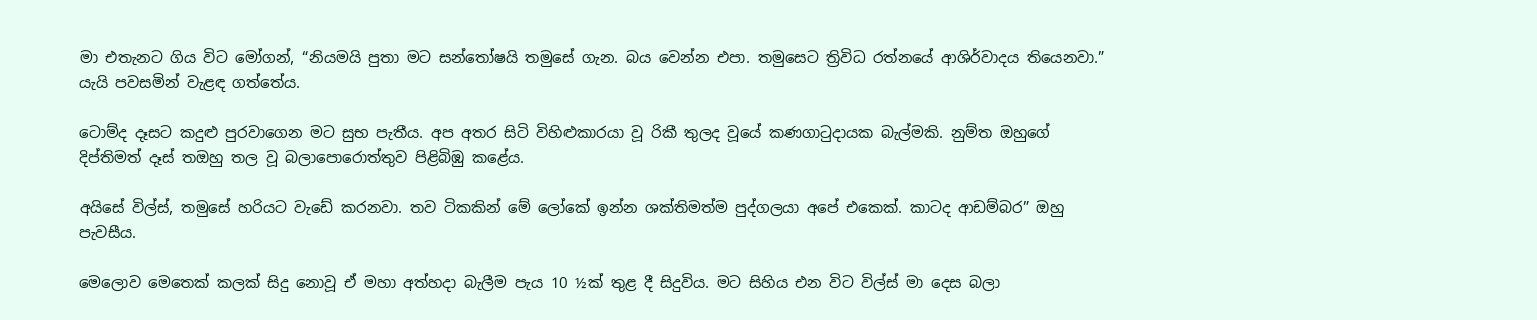මා එතැනට ගිය විට මෝගන්, “නියමයි පුතා මට සන්තෝෂයි තමුසේ ගැන. බය වෙන්න එපා. තමුසෙට ත්‍රිවිධ රත්නයේ ආශිර්වාදය තියෙනවා.” යැයි පවසමින් වැළඳ ගත්තේය.

ටොම්ද දෑසට කදුළු පුරවාගෙන මට සුභ පැතීය. අප අතර සිටි විහිළුකාරයා වූ රිකී තුලද වූයේ කණගාටුදායක බැල්මකි. නුම්ත ඔහුගේ දිප්තිමත් දෑස් තඔහු තල වූ බලාපොරොත්තුව පිළිබිඹු කළේය.

අයිසේ විල්ස්, තමුසේ හරියට වැඩේ කරනවා. තව ටිකකින් මේ ලෝකේ ඉන්න ශක්තිමත්ම පුද්ගලයා අපේ එකෙක්. කාටද ආඩම්බර” ඔහු පැවසීය.

මෙලොව මෙතෙක් කලක් සිදු නොවූ ඒ මහා අත්හදා බැලීම පැය 10 ½ක් තුළ දී සිදුවිය. මට සිහිය එන විට විල්ස් මා දෙස බලා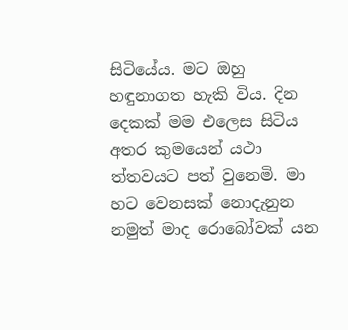සිටියේය. මට ඔහු හඳුනාගත හැකි විය. දින දෙකක් මම එලෙස සිටිය අතර කුමයෙන් යථා ත්තවයට පත් වුනෙමි. මා හට වෙනසක් නොදැනුන නමුත් මාද රොබෝවක් යන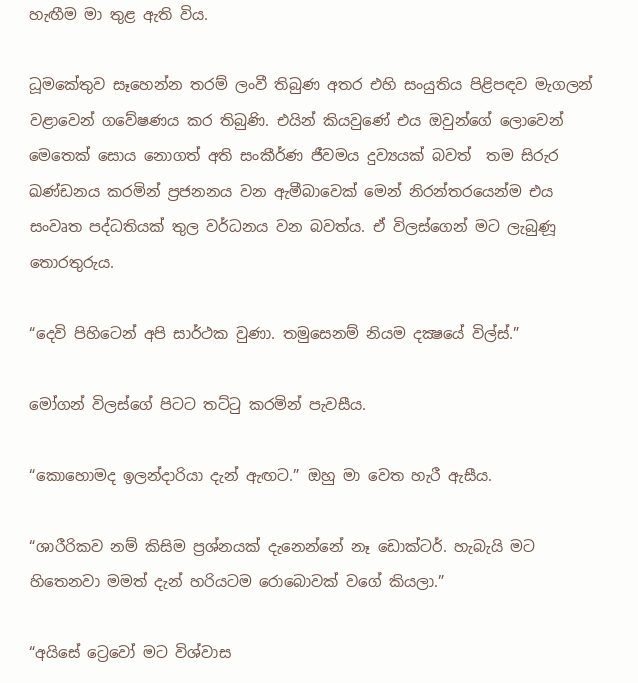හැඟීම මා තුළ ඇති විය.

ධූමකේතුව සෑහෙන්න තරම් ලංවී තිබුණ අතර එහි සංයුතිය පිළිපඳව මැගලන් වළාවෙන් ගවේෂණය කර තිබුණි. එයින් කියවුණේ එය ඔවුන්ගේ ලොවෙන් මෙතෙක් සොය නොගත් අති සංකීර්ණ ජීවමය දුව්‍යයක් බවත්  තම සිරුර ඛණ්ඩනය කරමින් ප්‍රජනනය වන ඇමීබාවෙක් මෙන් නිරන්තරයෙන්ම එය සංවෘත පද්ධතියක් තුල වර්ධනය වන බවත්ය. ඒ විලස්ගෙන් මට ලැබුණූ තොරතුරුය.

“දෙවි පිහිටෙන් අපි සාර්ථක වුණා. තමුසෙනම් නියම දක්‍ෂයේ විල්ස්.”

මෝගන් විලස්ගේ පිටට තට්ටු කරමින් පැවසීය.

“කොහොමද ඉලන්දාරියා දැන් ඇඟට.” ඔහු මා ‍වෙත හැරී ඇසීය.

“ශාරීරිකව නම් කිසිම ප්‍රශ්නයක් දැනෙන්නේ නෑ ඩොක්ටර්. හැබැයි මට හිතෙනවා මමත් දැන් හරියටම රොබොවක් වගේ කියලා.”

“අයිසේ ට්‍රෙවෝ මට විශ්වාස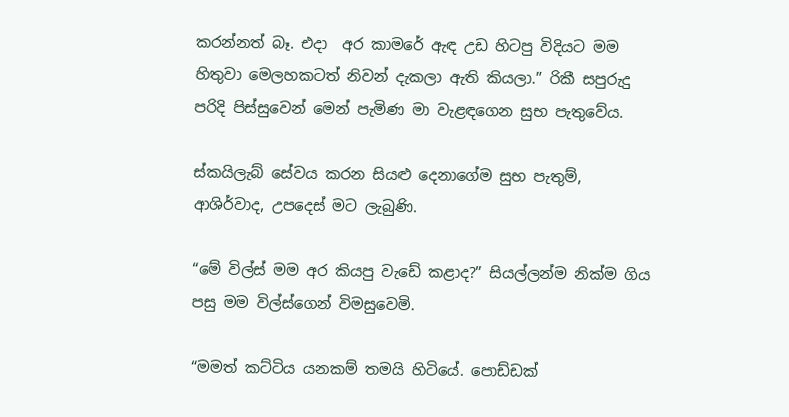කරන්නත් බෑ. එදා  අර කාමරේ ඇඳ උඩ හිටපු විදියට මම හිතුවා මෙලහකටත් නිවන් දැකලා ඇති කියලා.” රිකී සපුරුදු පරිදි පිස්සුවෙන් මෙන් පැමිණ මා වැළඳගෙන සුභ පැතුවේය.

ස්කයිලැබ් සේවය කරන සියළු දෙනාගේම සුභ පැතුම්, ආශිර්වාද, උපදෙස් මට ලැබුණි.

“මේ විල්ස් මම අර කියපු වැඩේ කළාද?” සියල්ලන්ම නික්ම ගිය පසු මම විල්ස්ගෙන් විමසුවෙමි.

“මමත් කට්ටිය යනකම් තමයි හිටියේ. පොඩ්ඩක්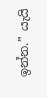ඉන්න.” යැයි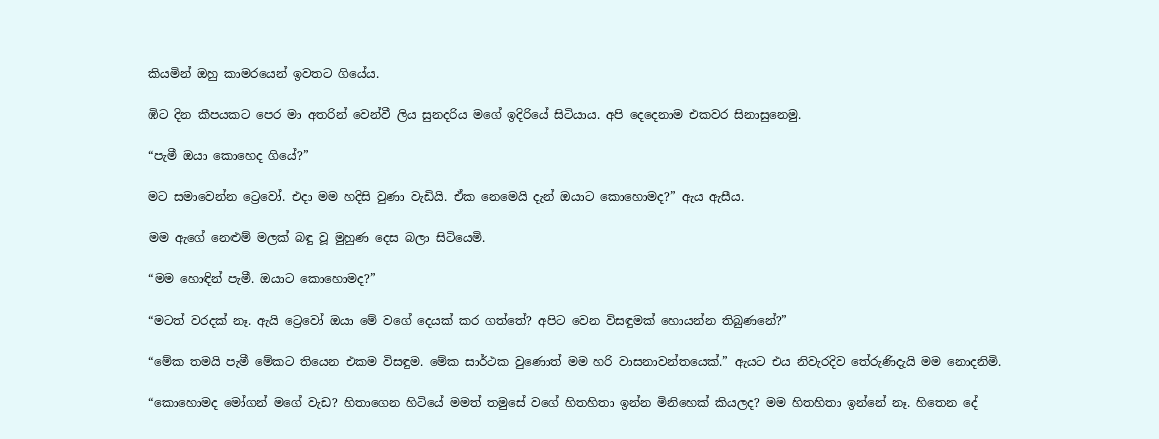කියමින් ඔහු කාමරයෙන් ඉවතට ගියේය.

ඹිට දින කීපයකට පෙර මා අතරින් වෙන්වී ලිය සුනදරිය මගේ ඉදිරියේ සිටියාය. අපි දෙදෙනාම එකවර සිනාසුනෙමු.

“පැමී ඔයා කොහෙද ගියේ?”

මට සමාවෙන්න ට්‍රෙවෝ. එදා මම හදිසි වුණා වැඩියි. ඒක නෙමෙයි දැන් ඔයාට කොහොමද?” ඇය ඇසීය.

මම ඇගේ නෙළුම් මලක් බඳු වූ මුහුණ දෙස බලා සිටියෙමි.

“මම හොඳින් පැමී. ඔයාට කොහොමද?”

“මටත් වරදක් නෑ. ඇයි ට්‍රෙවෝ ඔයා මේ වගේ දෙයක් කර ගත්තේ? අපිට වෙන විසඳුමක් හොයන්න තිබුණනේ?”

“මේක තමයි පැමී මේකට තියෙන එකම විසඳුම. මේක සාර්ථක වුණොත් මම හරි වාසනාවන්තයෙක්.” ඇයට එය නිවැරදිව තේරුණිදැයි මම නොදනිමි.

“කොහොමද මෝගන් මගේ වැඩ? හිතාගෙන හිටියේ මමත් තමුසේ වගේ හිතහිතා ඉන්න මිනිහෙක් කියලද? මම හිතහිතා ඉන්නේ නෑ. හිතෙන දේ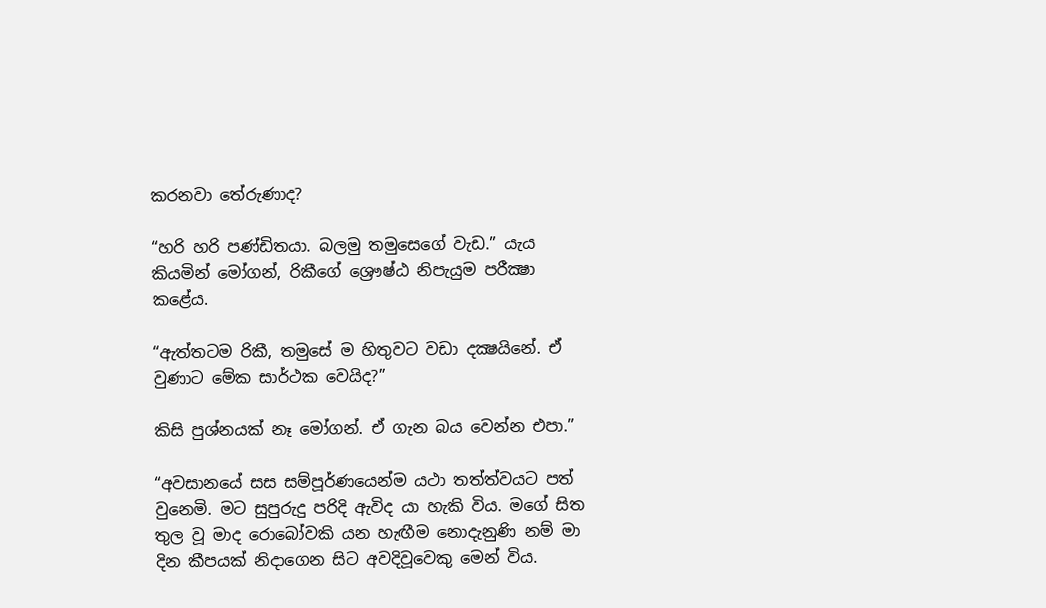කරනවා තේරුණාද?

“හරි හරි පණ්ඩිතයා. බලමු තමුසෙගේ වැඩ.” යැය කියමින් මෝගන්, රිකීගේ ශ්‍රෞෂ්ඨ නිපැයුම පරීක්‍ෂා ක‍ළේය.

“ඇත්තටම රිකී, තමුසේ ම හිතුවට වඩා දක්‍ෂයිනේ. ඒ වුණා‍ට මේක සාර්ථක වෙයිද?”

කිසි පුශ්නයක් නෑ මෝගන්. ඒ ගැන බය වෙන්න එපා.”

“අවසා‍නයේ සස සම්පූර්ණයෙන්ම යථා තත්ත්වයට පත් වුනෙමි. මට සුපුරුදු පරිදි ඇවිද යා හැකි විය. මගේ සිත තුල වූ මාද රොබෝවකි යන හැඟීම නොදැනුණි නම් මා දින කීපයක් නිදාගෙන සිට අවදිවූවෙකු මෙන් විය.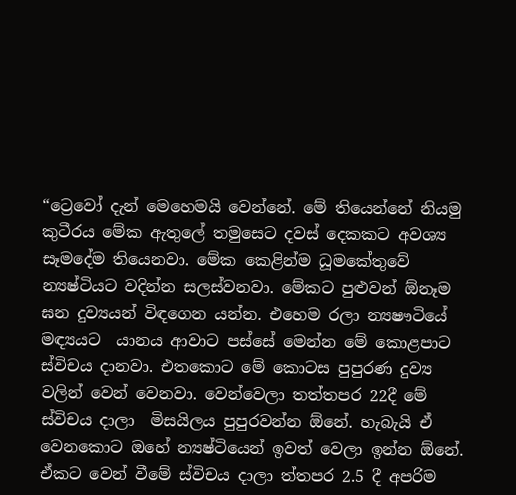“ට්‍රෙවෝ දැන් මෙහෙමයි වෙන්නේ. මේ තියෙන්නේ නියමු කුටීරය මේක ඇතුලේ තමුසෙට දවස් දෙකකට අවශ්‍ය සෑමදේම තියෙනවා. මේක කෙළින්ම ධූමකේතුවේ න්‍යෂ්ටියට වදින්න සලස්වනවා. මේකට පුළුවන් ඕනෑම ඝන දුව්‍යයන් විඳගෙන යන්න. එහෙම රලා න්‍යෂෟටියේ මඳ්‍යයට  යානය ආවාට පස්සේ මෙන්න මේ කොළපාට ස්විචය දානවා. එතකොට මේ කොටස පුපුරණ දුව්‍ය වලින් වෙන් වෙනවා. වෙන්වෙලා තත්තපර 22දී මේ ස්විචය දාලා  මිසයිලය පුපුරවන්න ඕනේ. හැබැයි ඒ වෙනකොට ඔහේ න්‍යෂ්ටියෙන් ඉවත් වෙලා ඉන්න ඕනේ. ඒකට වෙන් වීමේ ස්විචය දාලා ත්තපර 2.5 දී අපරිම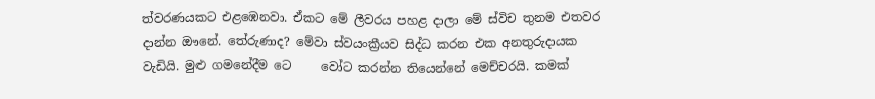ත්වරණයකට එළඹෙනවා. ඒකට මේ ලීවරය පහළ දාලා මේ ස්විච තුනම එතවර දා‍න්න ඖනේ. තේරුණාද? මේවා ස්වයංක්‍රීයව සිද්ධ කරන එක අනතුරුදායක වැඩියි. මුළු ගමනේදීම ටෙ     වෝට කරන්න තියෙන්නේ මෙච්චරයි. කමක්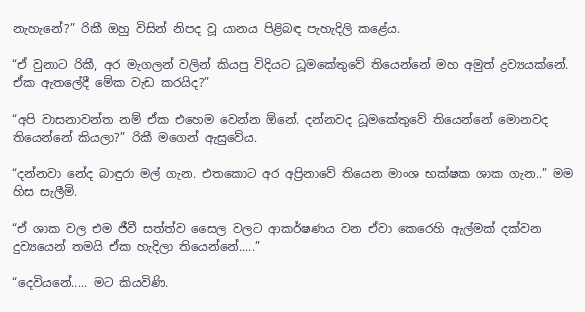නැහැනේ?” රිකී ඔහු විසින් නිපද වූ යානය පිළිබඳ පැහැදිලි කළේය.

“ඒ වුනාට රිකී, අර මැගලන් වලින් කියපු විදියට ධූමකේතුවේ තියෙන්නේ මහ අමුත් ද්‍රව්‍යයක්නේ. ඒක ඇතලේදී මේක වැඩ කරයිද?”

“අපි වාසනාවන්ත නම් ඒක එහෙම වෙන්න ඕනේ. දන්නවද ධූමකේතුවේ තියෙන්නේ මොනවද තියෙන්නේ කියලා?” රිකී මගෙන් ඇසුවේය.

“දන්නවා නේද බාඳුරා මල් ගැන. එතකොට අර අප්‍රිනාවේ තියෙන මාංශ භක්ෂක ශාක ගැන..” මම හිස සැලීමි.

“ඒ ශාක වල එම ජීවී සත්ත්ව සෛල වලට ආකර්ෂණය වන ඒවා කෙරෙහි ඇල්මක් දක්වන දුව්‍යයෙන් තමයි ඒක හැදිලා තියෙන්නේ.....”

“දෙවියනේ..... මට කියවිණි.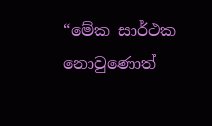“මේක සාර්ථක නොවුණොත්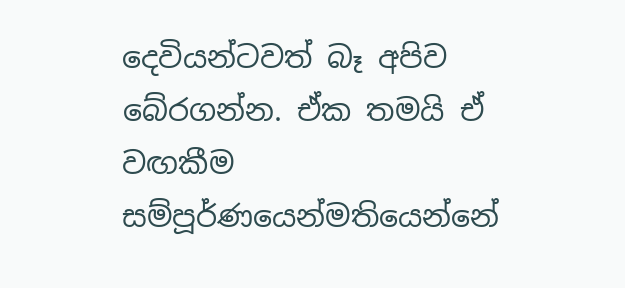දෙවියන්ටවත් බෑ අපිව බේරගන්න. ඒක තමයි ඒ වඟකීම සම්පූර්ණයෙන්මතියෙන්නේ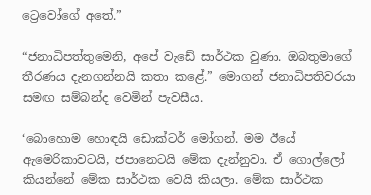ට්‍රෙවෝගේ අතේ.”

“ජනාධිපත්තුමෙනි, අපේ වැඩේ සාර්ථක වුණා. ඔබතුමාගේ තීරණය දැනගන්නයි කතා කළේ.” මොගන් ජනාධිපතිවරයා සමඟ සම්බන්ද වෙමින් පැවසීය.

‘බොහොම හොඳයි ඩොක්ටර් මෝගන්. මම ඊයේ ඇමෙරිකාවටයි, ජපානෙටයි මේක දැන්නුවා. ඒ ගොල්ලෝ කියන්නේ මේක සාර්ථක වෙයි කියලා. මේක සාර්ථක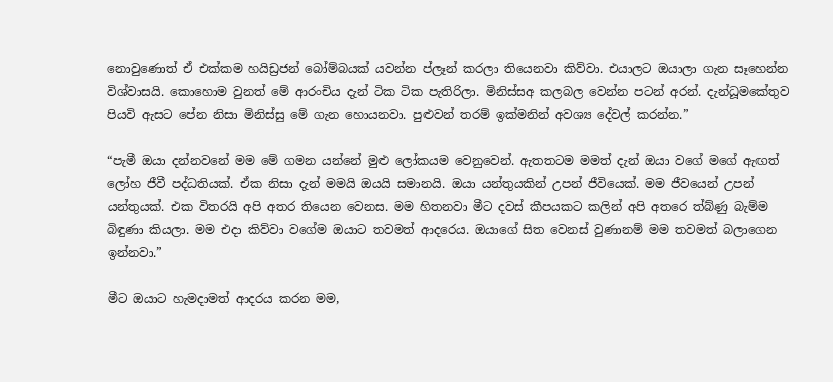නොවුණොත් ඒ එක්කම හයිඩ්‍රජන් බෝම්බයක් යවන්න ප්ලෑන් කරලා තියෙනවා කිව්වා. එයාලට ඔයාලා ගැන සෑහෙන්න විශ්වාසයි. කොහොම වුනත් මේ ආරංචිය දැන් ටික ටික පැතිරිලා. මිනිස්සඅ කලබල වෙන්න පටන් අරන්. දැන්ධූමකේතුව පියවි ඇසට පේන නිසා මිනිස්සු මේ ගැන හොයනවා. පුළුවන් තරම් ඉක්මනින් අවශ්‍ය දේවල් කරන්න.”

“පැමී ඔයා දන්නවනේ මම මේ ගමන යන්නේ මුළු ලෝකයම වෙනුවෙන්. ඇතතටම මමත් දැන් ඔයා වගේ මගේ ඇඟත් ලෝහ ජීවී පද්ධතියක්. ඒක නිසා දැන් මමයි ඔයයි සමානයි. ඔයා යන්තුයකින් උපන් ජීවියෙක්. මම ජීවයෙන් උපන් යන්තුයක්. එක විතරයි අපි අතර තියෙන වෙනස. මම හිතනවා මීට දවස් කීපයකට කලින් අපි අතරෙ ත්බ්ණු බැම්ම බිඳුණා කියලා. මම එදා කිව්වා වගේම ඔයාට තවමත් ආදරෙය. ඔයාගේ සිත වෙනස් වුණානම් මම තවමත් බලාගෙන ඉන්නවා.”

මීට ඔයාට හැමදාමත් ආදරය කරන මම,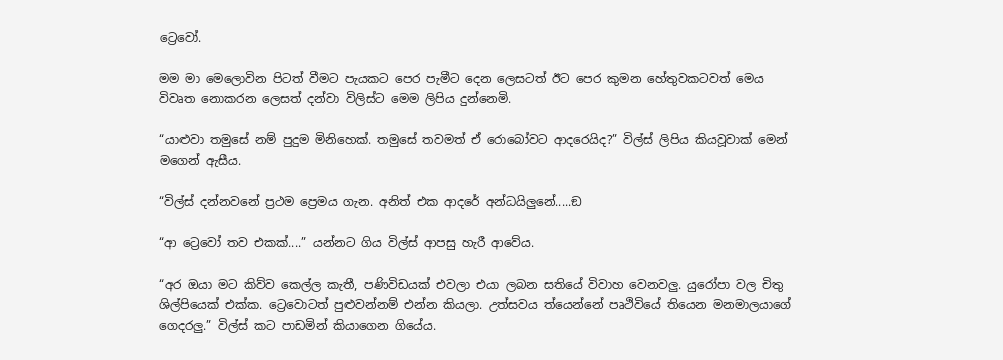ට්‍රෙවෝ.

මම මා මෙලොවින පිටත් වීමට පැයකට පෙර පැමීට දෙන ලෙසටත් ඊට පෙර කුමන හේතුවකටවත් මෙය විවෘත නොකරන ලෙසත් දන්වා විලිස්ට මෙම ලිපිය දුන්නෙමි.

“යාළුවා තමුසේ නම් පුදුම මිනිහෙක්. තමුසේ තවමත් ඒ රොබෝවට ආදරෙයිද?” විල්ස් ලිපිය කියවූවාක් මෙන් මගෙන් ඇසීය.

“විල්ස් දන්නවනේ ප්‍රථම ප්‍රෙමය ගැන. අනිත් එක ආදරේ අන්ධයිලුනේ.....ඞ

“ආ ට්‍රෙවෝ තව එකක්....” යන්නට ගිය විල්ස් ආපසු හැරී ආවේය.

“අර ඔයා මට කිව්ව කෙල්ල කැතී, පණිවිඩයක් එවලා එයා ලබන සතියේ විවාහ වෙනවලු. යුරෝපා වල චිතු ශිල්පියෙක් එක්ක. ට්‍රෙවොටත් පුළුවන්නම් එන්න කියලා. උත්සවය ත්යෙන්නේ පෘථිවියේ තියෙන මනමාලයාගේ ගෙදරලු.” විල්ස් කට පාඩමින් කියාගෙන ගියේය.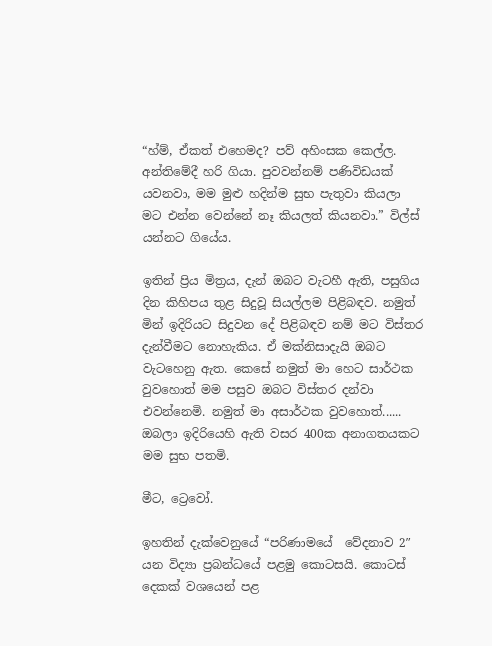“හ්ම්, ඒකත් එහෙමද? පව් අහිංසක කෙල්ල. අන්තිමේදී හරි ගියා. පුවවන්නම් පණිවිඩයක් යවනවා, මම මුළු හදින්ම සුභ පැතුවා කියලා මට එන්න වෙන්නේ නෑ කියලත් කියනවා.” විල්ස් යන්නට ගියේය.

ඉතින් ප්‍රිය මිත්‍රය, දැන් ඔබට වැටහී ඇති, පසුගිය දින කිහිපය තුළ සිදුවූ සියල්ලම පිළිබඳව. නමුත් මින් ඉදිරියට සිදුවන දේ පිළිබඳව නම් මට විස්තර දැන්වීමට නොහැකිය. ඒ මක්නිසාදැයි ඔබට වැටහෙනු ඇත. කෙසේ නමුත් මා හෙට සාර්ථක වුවහොත් මම පසුව ඔබට විස්තර දන්වා එවන්නෙමි. නමුත් මා අසාර්ථක වුවහොත්...... ඔබලා ඉදිරියෙහි ඇති වසර 400ක අනාගතයකට මම සුභ පතමි.

මීට, ට්‍රෙවෝ.

ඉහතින් දැක්වෙනුයේ “පරිණාමයේ  වේදනාව 2″ යන විද්‍යා ප්‍රබන්ධයේ පළමු කොටසයි. කොටස් දෙකක් වශයෙන් පළ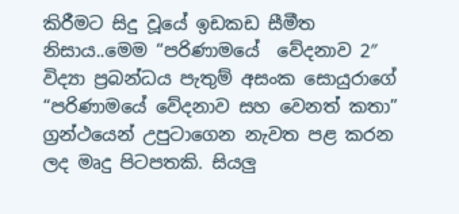කිරීමට සිදු වූයේ ඉඩකඩ සීමීත නිසාය..මෙම “පරිණාමයේ  වේදනාව 2″  විද්‍යා ප්‍රබන්ධය පැතුම් අසංක සොයුරාගේ “පරිණාමයේ වේදනාව සහ වෙනත් කතා” ග්‍රන්ථයෙන් උපුටාගෙන නැවත පළ කරන ලද මෘදු පිටපතකි. සියලු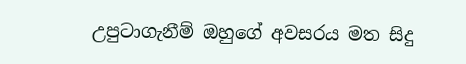උපුටාගැනීම් ඔහුගේ අවසරය මත සිදු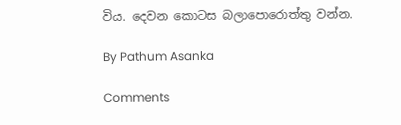විය. දෙවන කොටස බලාපොරොත්තු වන්න.

By Pathum Asanka

Comments